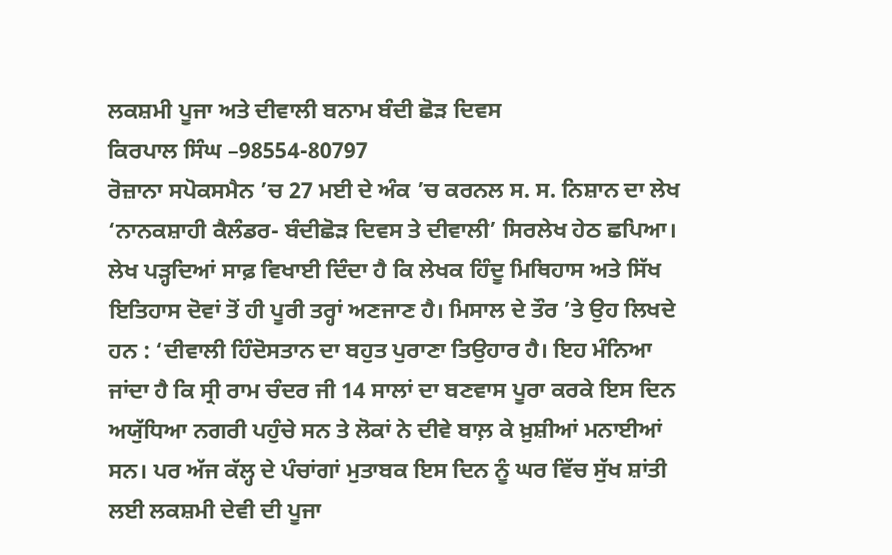ਲਕਸ਼ਮੀ ਪੂਜਾ ਅਤੇ ਦੀਵਾਲੀ ਬਨਾਮ ਬੰਦੀ ਛੋੜ ਦਿਵਸ
ਕਿਰਪਾਲ ਸਿੰਘ –98554-80797
ਰੋਜ਼ਾਨਾ ਸਪੋਕਸਮੈਨ ’ਚ 27 ਮਈ ਦੇ ਅੰਕ ’ਚ ਕਰਨਲ ਸ. ਸ. ਨਿਸ਼ਾਨ ਦਾ ਲੇਖ ‘ਨਾਨਕਸ਼ਾਹੀ ਕੈਲੰਡਰ- ਬੰਦੀਛੋੜ ਦਿਵਸ ਤੇ ਦੀਵਾਲੀ’ ਸਿਰਲੇਖ ਹੇਠ ਛਪਿਆ। ਲੇਖ ਪੜ੍ਹਦਿਆਂ ਸਾਫ਼ ਵਿਖਾਈ ਦਿੰਦਾ ਹੈ ਕਿ ਲੇਖਕ ਹਿੰਦੂ ਮਿਥਿਹਾਸ ਅਤੇ ਸਿੱਖ ਇਤਿਹਾਸ ਦੋਵਾਂ ਤੋਂ ਹੀ ਪੂਰੀ ਤਰ੍ਹਾਂ ਅਣਜਾਣ ਹੈ। ਮਿਸਾਲ ਦੇ ਤੌਰ ’ਤੇ ਉਹ ਲਿਖਦੇ ਹਨ : ‘ਦੀਵਾਲੀ ਹਿੰਦੋਸਤਾਨ ਦਾ ਬਹੁਤ ਪੁਰਾਣਾ ਤਿਉਹਾਰ ਹੈ। ਇਹ ਮੰਨਿਆ ਜਾਂਦਾ ਹੈ ਕਿ ਸ੍ਰੀ ਰਾਮ ਚੰਦਰ ਜੀ 14 ਸਾਲਾਂ ਦਾ ਬਣਵਾਸ ਪੂਰਾ ਕਰਕੇ ਇਸ ਦਿਨ ਅਯੁੱਧਿਆ ਨਗਰੀ ਪਹੁੰਚੇ ਸਨ ਤੇ ਲੋਕਾਂ ਨੇ ਦੀਵੇ ਬਾਲ਼ ਕੇ ਖ਼ੁਸ਼ੀਆਂ ਮਨਾਈਆਂ ਸਨ। ਪਰ ਅੱਜ ਕੱਲ੍ਹ ਦੇ ਪੰਚਾਂਗਾਂ ਮੁਤਾਬਕ ਇਸ ਦਿਨ ਨੂੰ ਘਰ ਵਿੱਚ ਸੁੱਖ ਸ਼ਾਂਤੀ ਲਈ ਲਕਸ਼ਮੀ ਦੇਵੀ ਦੀ ਪੂਜਾ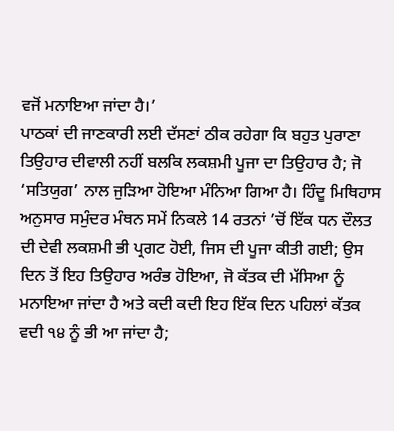ਵਜੋਂ ਮਨਾਇਆ ਜਾਂਦਾ ਹੈ।’
ਪਾਠਕਾਂ ਦੀ ਜਾਣਕਾਰੀ ਲਈ ਦੱਸਣਾਂ ਠੀਕ ਰਹੇਗਾ ਕਿ ਬਹੁਤ ਪੁਰਾਣਾ ਤਿਉਹਾਰ ਦੀਵਾਲੀ ਨਹੀਂ ਬਲਕਿ ਲਕਸ਼ਮੀ ਪੂਜਾ ਦਾ ਤਿਉਹਾਰ ਹੈ; ਜੋ ‘ਸਤਿਯੁਗ’ ਨਾਲ ਜੁੜਿਆ ਹੋਇਆ ਮੰਨਿਆ ਗਿਆ ਹੈ। ਹਿੰਦੂ ਮਿਥਿਹਾਸ ਅਨੁਸਾਰ ਸਮੁੰਦਰ ਮੰਥਨ ਸਮੇਂ ਨਿਕਲੇ 14 ਰਤਨਾਂ ’ਚੋਂ ਇੱਕ ਧਨ ਦੌਲਤ ਦੀ ਦੇਵੀ ਲਕਸ਼ਮੀ ਭੀ ਪ੍ਰਗਟ ਹੋਈ, ਜਿਸ ਦੀ ਪੂਜਾ ਕੀਤੀ ਗਈ; ਉਸ ਦਿਨ ਤੋਂ ਇਹ ਤਿਉਹਾਰ ਅਰੰਭ ਹੋਇਆ, ਜੋ ਕੱਤਕ ਦੀ ਮੱਸਿਆ ਨੂੰ ਮਨਾਇਆ ਜਾਂਦਾ ਹੈ ਅਤੇ ਕਦੀ ਕਦੀ ਇਹ ਇੱਕ ਦਿਨ ਪਹਿਲਾਂ ਕੱਤਕ ਵਦੀ ੧੪ ਨੂੰ ਭੀ ਆ ਜਾਂਦਾ ਹੈ;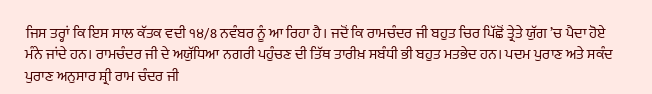ਜਿਸ ਤਰ੍ਹਾਂ ਕਿ ਇਸ ਸਾਲ ਕੱਤਕ ਵਦੀ ੧੪/8 ਨਵੰਬਰ ਨੂੰ ਆ ਰਿਹਾ ਹੈ। ਜਦੋਂ ਕਿ ਰਾਮਚੰਦਰ ਜੀ ਬਹੁਤ ਚਿਰ ਪਿੱਛੋਂ ਤ੍ਰੇਤੇ ਯੁੱਗ ’ਚ ਪੈਦਾ ਹੋਏ ਮੰਨੇ ਜਾਂਦੇ ਹਨ। ਰਾਮਚੰਦਰ ਜੀ ਦੇ ਅਯੁੱਧਿਆ ਨਗਰੀ ਪਹੁੰਚਣ ਦੀ ਤਿੱਥ ਤਾਰੀਖ਼ ਸਬੰਧੀ ਭੀ ਬਹੁਤ ਮਤਭੇਦ ਹਨ। ਪਦਮ ਪੁਰਾਣ ਅਤੇ ਸਕੰਦ ਪੁਰਾਣ ਅਨੁਸਾਰ ਸ਼੍ਰੀ ਰਾਮ ਚੰਦਰ ਜੀ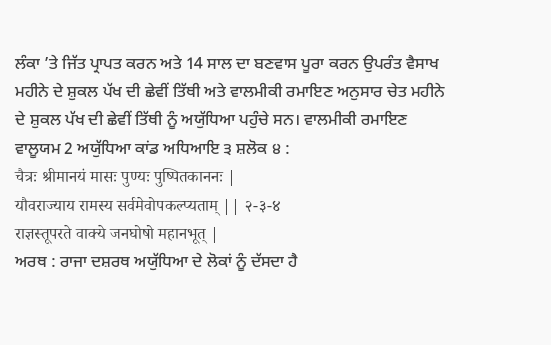ਲੰਕਾ ’ਤੇ ਜਿੱਤ ਪ੍ਰਾਪਤ ਕਰਨ ਅਤੇ 14 ਸਾਲ ਦਾ ਬਣਵਾਸ ਪੂਰਾ ਕਰਨ ਉਪਰੰਤ ਵੈਸਾਖ ਮਹੀਨੇ ਦੇ ਸ਼ੁਕਲ ਪੱਖ ਦੀ ਛੇਵੀਂ ਤਿੱਥੀ ਅਤੇ ਵਾਲਮੀਕੀ ਰਮਾਇਣ ਅਨੁਸਾਰ ਚੇਤ ਮਹੀਨੇ ਦੇ ਸ਼ੁਕਲ ਪੱਖ ਦੀ ਛੇਵੀਂ ਤਿੱਥੀ ਨੂੰ ਅਯੁੱਧਿਆ ਪਹੁੰਚੇ ਸਨ। ਵਾਲਮੀਕੀ ਰਮਾਇਣ ਵਾਲੂਯਮ 2 ਅਯੁੱਧਿਆ ਕਾਂਡ ਅਧਿਆਇ ੩ ਸ਼ਲੋਕ ੪ :
चैत्रः श्रीमानयं मासः पुण्यः पुष्पितकाननः |
यौवराज्याय रामस्य सर्वमेवोपकल्प्यताम् || २-३-४
राज्ञस्तूपरते वाक्ये जनघोषो महानभूत् |
ਅਰਥ : ਰਾਜਾ ਦਸ਼ਰਥ ਅਯੁੱਧਿਆ ਦੇ ਲੋਕਾਂ ਨੂੰ ਦੱਸਦਾ ਹੈ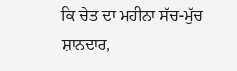ਕਿ ਚੇਤ ਦਾ ਮਹੀਨਾ ਸੱਚ-ਮੁੱਚ ਸ਼ਾਨਦਾਰ,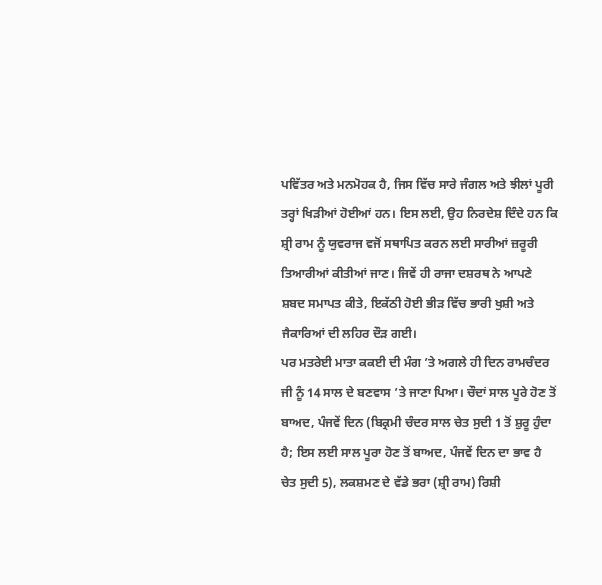ਪਵਿੱਤਰ ਅਤੇ ਮਨਮੋਹਕ ਹੈ, ਜਿਸ ਵਿੱਚ ਸਾਰੇ ਜੰਗਲ ਅਤੇ ਝੀਲਾਂ ਪੂਰੀ ਤਰ੍ਹਾਂ ਖਿੜੀਆਂ ਹੋਈਆਂ ਹਨ। ਇਸ ਲਈ, ਉਹ ਨਿਰਦੇਸ਼ ਦਿੰਦੇ ਹਨ ਕਿ ਸ਼੍ਰੀ ਰਾਮ ਨੂੰ ਯੁਵਰਾਜ ਵਜੋਂ ਸਥਾਪਿਤ ਕਰਨ ਲਈ ਸਾਰੀਆਂ ਜ਼ਰੂਰੀ ਤਿਆਰੀਆਂ ਕੀਤੀਆਂ ਜਾਣ। ਜਿਵੇਂ ਹੀ ਰਾਜਾ ਦਸ਼ਰਥ ਨੇ ਆਪਣੇ ਸ਼ਬਦ ਸਮਾਪਤ ਕੀਤੇ, ਇਕੱਠੀ ਹੋਈ ਭੀੜ ਵਿੱਚ ਭਾਰੀ ਖੁਸ਼ੀ ਅਤੇ ਜੈਕਾਰਿਆਂ ਦੀ ਲਹਿਰ ਦੌੜ ਗਈ।
ਪਰ ਮਤਰੇਈ ਮਾਤਾ ਕਕਈ ਦੀ ਮੰਗ ’ਤੇ ਅਗਲੇ ਹੀ ਦਿਨ ਰਾਮਚੰਦਰ ਜੀ ਨੂੰ 14 ਸਾਲ ਦੇ ਬਣਵਾਸ ’ਤੇ ਜਾਣਾ ਪਿਆ। ਚੌਦਾਂ ਸਾਲ ਪੂਰੇ ਹੋਣ ਤੋਂ ਬਾਅਦ, ਪੰਜਵੇਂ ਦਿਨ (ਬਿਕ੍ਰਮੀ ਚੰਦਰ ਸਾਲ ਚੇਤ ਸੁਦੀ 1 ਤੋਂ ਸ਼ੁਰੂ ਹੁੰਦਾ ਹੈ; ਇਸ ਲਈ ਸਾਲ ਪੂਰਾ ਹੋਣ ਤੋਂ ਬਾਅਦ, ਪੰਜਵੇਂ ਦਿਨ ਦਾ ਭਾਵ ਹੈ ਚੇਤ ਸੁਦੀ 5), ਲਕਸ਼ਮਣ ਦੇ ਵੱਡੇ ਭਰਾ (ਸ਼੍ਰੀ ਰਾਮ) ਰਿਸ਼ੀ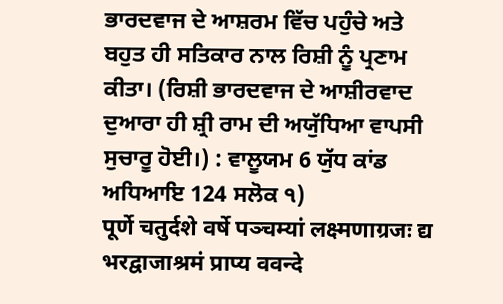ਭਾਰਦਵਾਜ ਦੇ ਆਸ਼ਰਮ ਵਿੱਚ ਪਹੁੰਚੇ ਅਤੇ ਬਹੁਤ ਹੀ ਸਤਿਕਾਰ ਨਾਲ ਰਿਸ਼ੀ ਨੂੰ ਪ੍ਰਣਾਮ ਕੀਤਾ। (ਰਿਸ਼ੀ ਭਾਰਦਵਾਜ ਦੇ ਆਸ਼ੀਰਵਾਦ ਦੁਆਰਾ ਹੀ ਸ਼੍ਰੀ ਰਾਮ ਦੀ ਅਯੁੱਧਿਆ ਵਾਪਸੀ ਸੁਚਾਰੂ ਹੋਈ।) : ਵਾਲੂਯਮ 6 ਯੁੱਧ ਕਾਂਡ ਅਧਿਆਇ 124 ਸਲੋਕ ੧)
पूर्णे चतुर्दशे वर्षे पञ्चम्यां लक्ष्मणाग्रजः द्य
भरद्वाजाश्रमं प्राप्य ववन्दे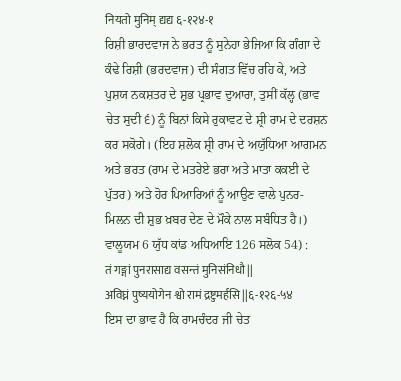नियतो मुनिम् द्यद्य ६-१२४-१
ਰਿਸ਼ੀ ਭਾਰਦਵਾਜ ਨੇ ਭਰਤ ਨੂੰ ਸੁਨੇਹਾ ਭੇਜਿਆ ਕਿ ਗੰਗਾ ਦੇ ਕੰਢੇ ਰਿਸ਼ੀ (ਭਰਦਵਾਜ) ਦੀ ਸੰਗਤ ਵਿੱਚ ਰਹਿ ਕੇ, ਅਤੇ ਪੁਸ਼ਯ ਨਕਸ਼ਤਰ ਦੇ ਸ਼ੁਭ ਪ੍ਰਭਾਵ ਦੁਆਰਾ, ਤੁਸੀਂ ਕੱਲ੍ਹ (ਭਾਵ ਚੇਤ ਸੁਦੀ ੬) ਨੂੰ ਬਿਨਾਂ ਕਿਸੇ ਰੁਕਾਵਟ ਦੇ ਸ਼੍ਰੀ ਰਾਮ ਦੇ ਦਰਸ਼ਨ ਕਰ ਸਕੋਗੇ। (ਇਹ ਸ਼ਲੋਕ ਸ਼੍ਰੀ ਰਾਮ ਦੇ ਅਯੁੱਧਿਆ ਆਗਮਨ ਅਤੇ ਭਰਤ (ਰਾਮ ਦੇ ਮਤਰੇਏ ਭਰਾ ਅਤੇ ਮਾਤਾ ਕਕਈ ਦੇ ਪੁੱਤਰ) ਅਤੇ ਹੋਰ ਪਿਆਰਿਆਂ ਨੂੰ ਆਉਣ ਵਾਲੇ ਪੁਨਰ-ਮਿਲਨ ਦੀ ਸ਼ੁਭ ਖ਼ਬਰ ਦੇਣ ਦੇ ਮੌਕੇ ਨਾਲ ਸਬੰਧਿਤ ਹੈ।) ਵਾਲੂਯਮ 6 ਯੁੱਧ ਕਾਂਡ ਅਧਿਆਇ 126 ਸਲੋਕ 54) :
तं गङ्गां पुनरासाद्य वसन्तं मुनिसंनिधौ ||
अविघ्नं पुष्ययोगेन श्वो रामं द्रष्टुमर्हसि ||६-१२६-५४
ਇਸ ਦਾ ਭਾਵ ਹੈ ਕਿ ਰਾਮਚੰਦਰ ਜੀ ਚੇਤ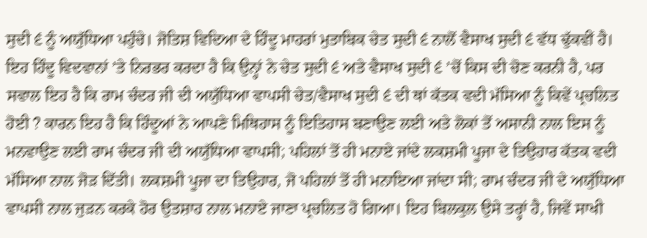ਸੁਦੀ ੬ ਨੂੰ ਅਯੁੱਧਿਆ ਪਹੁੰਚੇ। ਜੋਤਿਸ਼ ਵਿਦਿਆ ਦੇ ਹਿੰਦੂ ਮਾਹਰਾਂ ਮੁਤਾਬਿਕ ਚੇਤ ਸੁਦੀ ੬ ਨਾਲੋਂ ਵੈਸਾਖ ਸੁਦੀ ੬ ਵੱਧ ਢੁੱਕਵੀਂ ਹੈ। ਇਹ ਹਿੰਦੂ ਵਿਦਵਾਨਾਂ ’ਤੇ ਨਿਰਭਰ ਕਰਦਾ ਹੈ ਕਿ ਉਨ੍ਹਾਂ ਨੇ ਚੇਤ ਸੁਦੀ ੬ ਅਤੇ ਵੈਸਾਖ ਸੁਦੀ ੬ ’ਚੋਂ ਕਿਸ ਦੀ ਚੋਣ ਕਰਨੀ ਹੈ, ਪਰ ਸਵਾਲ ਇਹ ਹੈ ਕਿ ਰਾਮ ਚੰਦਰ ਜੀ ਦੀ ਅਯੁੱਧਿਆ ਵਾਪਸੀ ਚੇਤ/ਵੈਸਾਖ ਸੁਦੀ ੬ ਦੀ ਥਾਂ ਕੱਤਕ ਵਦੀ ਮੱਸਿਆ ਨੂੰ ਕਿਵੇਂ ਪ੍ਰਚਲਿਤ ਹੋਈ ? ਕਾਰਨ ਇਹ ਹੈ ਕਿ ਹਿੰਦੂਆਂ ਨੇ ਆਪਣੇ ਮਿਥਿਹਾਸ ਨੂੰ ਇਤਿਹਾਸ ਬਣਾਉਣ ਲਈ ਅਤੇ ਲੋਕਾਂ ਤੋਂ ਅਸਾਨੀ ਨਾਲ ਇਸ ਨੂੰ ਮਨਵਾਉਣ ਲਈ ਰਾਮ ਚੰਦਰ ਜੀ ਦੀ ਅਯੁੱਧਿਆ ਵਾਪਸੀ; ਪਹਿਲਾਂ ਤੋਂ ਹੀ ਮਨਾਏ ਜਾਂਦੇ ਲਕਸ਼ਮੀ ਪੂਜਾ ਦੇ ਤਿਉਹਾਰ ਕੱਤਕ ਵਦੀ ਮੱਸਿਆ ਨਾਲ ਜੋੜ ਦਿੱਤੀ। ਲਕਸ਼ਮੀ ਪੂਜਾ ਦਾ ਤਿਉਹਾਰ, ਜੋ ਪਹਿਲਾਂ ਤੋਂ ਹੀ ਮਨਾਇਆ ਜਾਂਦਾ ਸੀ; ਰਾਮ ਚੰਦਰ ਜੀ ਦੇ ਅਯੁੱਧਿਆ ਵਾਪਸੀ ਨਾਲ ਜੁੜਨ ਕਰਕੇ ਹੋਰ ਉਤਸ਼ਾਹ ਨਾਲ ਮਨਾਏ ਜਾਣਾ ਪ੍ਰਚਲਿਤ ਹੋ ਗਿਆ। ਇਹ ਬਿਲਕੁਲ ਉਸੇ ਤਰ੍ਹਾਂ ਹੈ, ਜਿਵੇਂ ਸਾਖੀ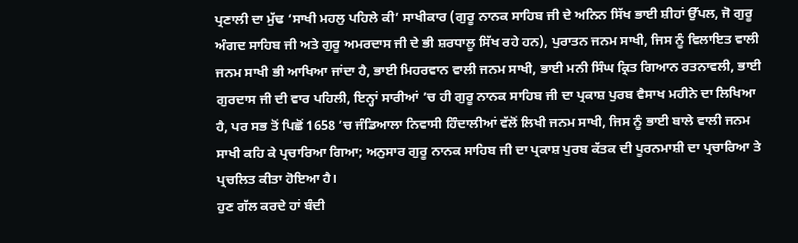ਪ੍ਰਣਾਲੀ ਦਾ ਮੁੱਢ ‘ਸਾਖੀ ਮਹਲੁ ਪਹਿਲੇ ਕੀ’ ਸਾਖੀਕਾਰ (ਗੁਰੂ ਨਾਨਕ ਸਾਹਿਬ ਜੀ ਦੇ ਅਨਿਨ ਸਿੱਖ ਭਾਈ ਸ਼ੀਹਾਂ ਉੱਪਲ, ਜੋ ਗੁਰੂ ਅੰਗਦ ਸਾਹਿਬ ਜੀ ਅਤੇ ਗੁਰੂ ਅਮਰਦਾਸ ਜੀ ਦੇ ਭੀ ਸ਼ਰਧਾਲੂ ਸਿੱਖ ਰਹੇ ਹਨ), ਪੁਰਾਤਨ ਜਨਮ ਸਾਖੀ, ਜਿਸ ਨੂੰ ਵਿਲਾਇਤ ਵਾਲੀ ਜਨਮ ਸਾਖੀ ਭੀ ਆਖਿਆ ਜਾਂਦਾ ਹੈ, ਭਾਈ ਮਿਹਰਵਾਨ ਵਾਲੀ ਜਨਮ ਸਾਖੀ, ਭਾਈ ਮਨੀ ਸਿੰਘ ਕ੍ਰਿਤ ਗਿਆਨ ਰਤਨਾਵਲੀ, ਭਾਈ ਗੁਰਦਾਸ ਜੀ ਦੀ ਵਾਰ ਪਹਿਲੀ, ਇਨ੍ਹਾਂ ਸਾਰੀਆਂ ’ਚ ਹੀ ਗੁਰੂ ਨਾਨਕ ਸਾਹਿਬ ਜੀ ਦਾ ਪ੍ਰਕਾਸ਼ ਪੁਰਬ ਵੈਸਾਖ ਮਹੀਨੇ ਦਾ ਲਿਖਿਆ ਹੈ, ਪਰ ਸਭ ਤੋਂ ਪਿਛੋਂ 1658 ’ਚ ਜੰਡਿਆਲਾ ਨਿਵਾਸੀ ਹਿੰਦਾਲੀਆਂ ਵੱਲੋਂ ਲਿਖੀ ਜਨਮ ਸਾਖੀ, ਜਿਸ ਨੂੰ ਭਾਈ ਬਾਲੇ ਵਾਲੀ ਜਨਮ ਸਾਖੀ ਕਹਿ ਕੇ ਪ੍ਰਚਾਰਿਆ ਗਿਆ; ਅਨੁਸਾਰ ਗੁਰੂ ਨਾਨਕ ਸਾਹਿਬ ਜੀ ਦਾ ਪ੍ਰਕਾਸ਼ ਪੁਰਬ ਕੱਤਕ ਦੀ ਪੂਰਨਮਾਸ਼ੀ ਦਾ ਪ੍ਰਚਾਰਿਆ ਤੇ ਪ੍ਰਚਲਿਤ ਕੀਤਾ ਹੋਇਆ ਹੈ।
ਹੁਣ ਗੱਲ ਕਰਦੇ ਹਾਂ ਬੰਦੀ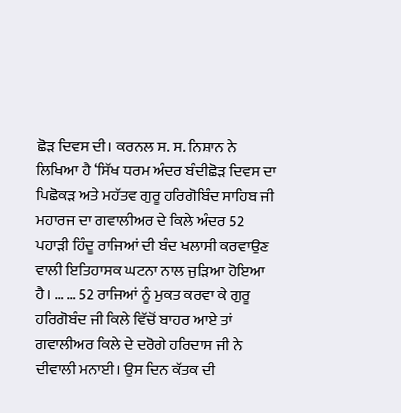ਛੋੜ ਦਿਵਸ ਦੀ। ਕਰਨਲ ਸ. ਸ. ਨਿਸ਼ਾਨ ਨੇ ਲਿਖਿਆ ਹੈ ‘ਸਿੱਖ ਧਰਮ ਅੰਦਰ ਬੰਦੀਛੋੜ ਦਿਵਸ ਦਾ ਪਿਛੋਕੜ ਅਤੇ ਮਹੱਤਵ ਗੁਰੂ ਹਰਿਗੋਬਿੰਦ ਸਾਹਿਬ ਜੀ ਮਹਾਰਜ ਦਾ ਗਵਾਲੀਅਰ ਦੇ ਕਿਲੇ ਅੰਦਰ 52 ਪਹਾੜੀ ਹਿੰਦੂ ਰਾਜਿਆਂ ਦੀ ਬੰਦ ਖਲਾਸੀ ਕਰਵਾਉਣ ਵਾਲੀ ਇਤਿਹਾਸਕ ਘਟਨਾ ਨਾਲ ਜੁੜਿਆ ਹੋਇਆ ਹੈ। … … 52 ਰਾਜਿਆਂ ਨੂੰ ਮੁਕਤ ਕਰਵਾ ਕੇ ਗੁਰੂ ਹਰਿਗੋਬੰਦ ਜੀ ਕਿਲੇ ਵਿੱਚੋਂ ਬਾਹਰ ਆਏ ਤਾਂ ਗਵਾਲੀਅਰ ਕਿਲੇ ਦੇ ਦਰੋਗੇ ਹਰਿਦਾਸ ਜੀ ਨੇ ਦੀਵਾਲੀ ਮਨਾਈ। ਉਸ ਦਿਨ ਕੱਤਕ ਦੀ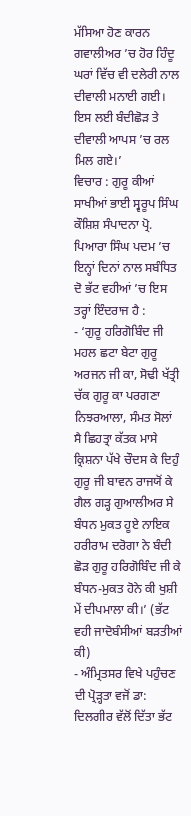ਮੱਸਿਆ ਹੋਣ ਕਾਰਨ ਗਵਾਲੀਅਰ ’ਚ ਹੋਰ ਹਿੰਦੂ ਘਰਾਂ ਵਿੱਚ ਵੀ ਦਲੇਰੀ ਨਾਲ ਦੀਵਾਲੀ ਮਨਾਈ ਗਈ। ਇਸ ਲਈ ਬੰਦੀਛੋੜ ਤੇ ਦੀਵਾਲੀ ਆਪਸ ’ਚ ਰਲ ਮਿਲ ਗਏ।’
ਵਿਚਾਰ : ਗੁਰੂ ਕੀਆਂ ਸਾਖੀਆਂ ਭਾਈ ਸ੍ਵਰੂਪ ਸਿੰਘ ਕੌਸ਼ਿਸ਼ ਸੰਪਾਦਨਾ ਪ੍ਰੋ. ਪਿਆਰਾ ਸਿੰਘ ਪਦਮ ’ਚ ਇਨ੍ਹਾਂ ਦਿਨਾਂ ਨਾਲ ਸਬੰਧਿਤ ਦੋ ਭੱਟ ਵਹੀਆਂ ’ਚ ਇਸ ਤਰ੍ਹਾਂ ਇੰਦਰਾਜ ਹੈ :
- ‘ਗੁਰੂ ਹਰਿਗੋਬਿੰਦ ਜੀ ਮਹਲ ਛਟਾ ਬੇਟਾ ਗੁਰੂ ਅਰਜਨ ਜੀ ਕਾ, ਸੋਢੀ ਖੱਤ੍ਰੀ ਚੱਕ ਗੁਰੂ ਕਾ ਪਰਗਣਾ ਨਿਝਰਆਲਾ, ਸੰਮਤ ਸੋਲਾਂ ਸੈ ਛਿਹਤ੍ਰਾ ਕੱਤਕ ਮਾਸੇ ਕ੍ਰਿਸ਼ਨਾ ਪੱਖੇ ਚੌਦਸ ਕੇ ਦਿਹੁੰ ਗੁਰੂ ਜੀ ਬਾਵਨ ਰਾਜਯੋਂ ਕੇ ਗੈਲ ਗੜ੍ਹ ਗੁਆਲੀਅਰ ਸੇ ਬੰਧਨ ਮੁਕਤ ਹੂਏ ਨਾਇਕ ਹਰੀਰਾਮ ਦਰੋਗਾ ਨੇ ਬੰਦੀ ਛੋੜ ਗੁਰੂ ਹਰਿਗੋਬਿੰਦ ਜੀ ਕੇ ਬੰਧਨ-ਮੁਕਤ ਹੋਨੇ ਕੀ ਖੁਸ਼ੀ ਮੇਂ ਦੀਪਮਾਲਾ ਕੀ।’ (ਭੱਟ ਵਹੀ ਜਾਦੋਬੰਸੀਆਂ ਬੜਤੀਆਂ ਕੀ)
- ਅੰਮ੍ਰਿਤਸਰ ਵਿਖੇ ਪਹੁੰਚਣ ਦੀ ਪ੍ਰੋੜ੍ਹਤਾ ਵਜੋਂ ਡਾ: ਦਿਲਗੀਰ ਵੱਲੋਂ ਦਿੱਤਾ ਭੱਟ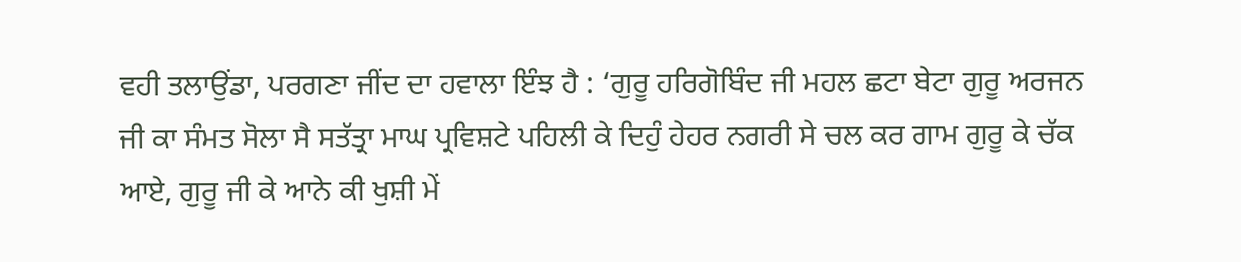ਵਹੀ ਤਲਾਉਂਡਾ, ਪਰਗਣਾ ਜੀਂਦ ਦਾ ਹਵਾਲਾ ਇੰਝ ਹੈ : ‘ਗੁਰੂ ਹਰਿਗੋਬਿੰਦ ਜੀ ਮਹਲ ਛਟਾ ਬੇਟਾ ਗੁਰੂ ਅਰਜਨ ਜੀ ਕਾ ਸੰਮਤ ਸੋਲਾ ਸੈ ਸਤੱਤ੍ਰਾ ਮਾਘ ਪ੍ਰਵਿਸ਼ਟੇ ਪਹਿਲੀ ਕੇ ਦਿਹੁੰ ਹੇਹਰ ਨਗਰੀ ਸੇ ਚਲ ਕਰ ਗਾਮ ਗੁਰੂ ਕੇ ਚੱਕ ਆਏ, ਗੁਰੂ ਜੀ ਕੇ ਆਨੇ ਕੀ ਖੁਸ਼ੀ ਮੇਂ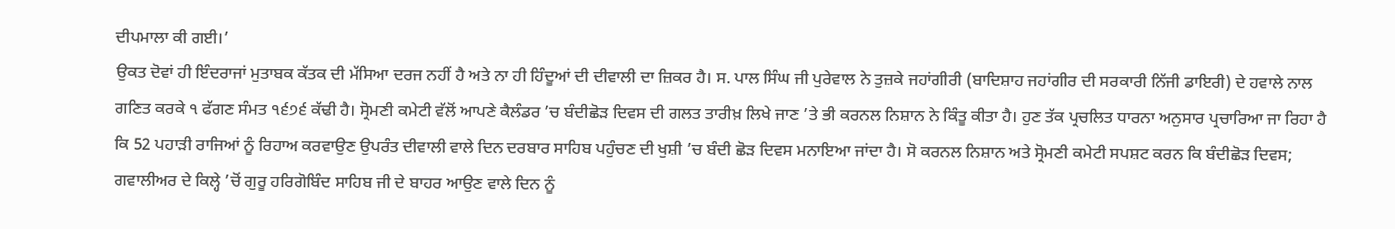ਦੀਪਮਾਲਾ ਕੀ ਗਈ।’
ਉਕਤ ਦੋਵਾਂ ਹੀ ਇੰਦਰਾਜਾਂ ਮੁਤਾਬਕ ਕੱਤਕ ਦੀ ਮੱਸਿਆ ਦਰਜ ਨਹੀਂ ਹੈ ਅਤੇ ਨਾ ਹੀ ਹਿੰਦੂਆਂ ਦੀ ਦੀਵਾਲੀ ਦਾ ਜ਼ਿਕਰ ਹੈ। ਸ. ਪਾਲ ਸਿੰਘ ਜੀ ਪੁਰੇਵਾਲ ਨੇ ਤੁਜ਼ਕੇ ਜਹਾਂਗੀਰੀ (ਬਾਦਿਸ਼ਾਹ ਜਹਾਂਗੀਰ ਦੀ ਸਰਕਾਰੀ ਨਿੱਜੀ ਡਾਇਰੀ) ਦੇ ਹਵਾਲੇ ਨਾਲ ਗਣਿਤ ਕਰਕੇ ੧ ਫੱਗਣ ਸੰਮਤ ੧੬੭੬ ਕੱਢੀ ਹੈ। ਸ੍ਰੋਮਣੀ ਕਮੇਟੀ ਵੱਲੋਂ ਆਪਣੇ ਕੈਲੰਡਰ ’ਚ ਬੰਦੀਛੋੜ ਦਿਵਸ ਦੀ ਗਲਤ ਤਾਰੀਖ਼ ਲਿਖੇ ਜਾਣ ’ਤੇ ਭੀ ਕਰਨਲ ਨਿਸ਼ਾਨ ਨੇ ਕਿੰਤੂ ਕੀਤਾ ਹੈ। ਹੁਣ ਤੱਕ ਪ੍ਰਚਲਿਤ ਧਾਰਨਾ ਅਨੁਸਾਰ ਪ੍ਰਚਾਰਿਆ ਜਾ ਰਿਹਾ ਹੈ ਕਿ 52 ਪਹਾੜੀ ਰਾਜਿਆਂ ਨੂੰ ਰਿਹਾਅ ਕਰਵਾਉਣ ਉਪਰੰਤ ਦੀਵਾਲੀ ਵਾਲੇ ਦਿਨ ਦਰਬਾਰ ਸਾਹਿਬ ਪਹੁੰਚਣ ਦੀ ਖੁਸ਼ੀ ’ਚ ਬੰਦੀ ਛੋੜ ਦਿਵਸ ਮਨਾਇਆ ਜਾਂਦਾ ਹੈ। ਸੋ ਕਰਨਲ ਨਿਸ਼ਾਨ ਅਤੇ ਸ੍ਰੋਮਣੀ ਕਮੇਟੀ ਸਪਸ਼ਟ ਕਰਨ ਕਿ ਬੰਦੀਛੋੜ ਦਿਵਸ; ਗਵਾਲੀਅਰ ਦੇ ਕਿਲ੍ਹੇ ’ਚੋਂ ਗੁਰੂ ਹਰਿਗੋਬਿੰਦ ਸਾਹਿਬ ਜੀ ਦੇ ਬਾਹਰ ਆਉਣ ਵਾਲੇ ਦਿਨ ਨੂੰ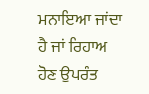ਮਨਾਇਆ ਜਾਂਦਾ ਹੈ ਜਾਂ ਰਿਹਾਅ ਹੋਣ ਉਪਰੰਤ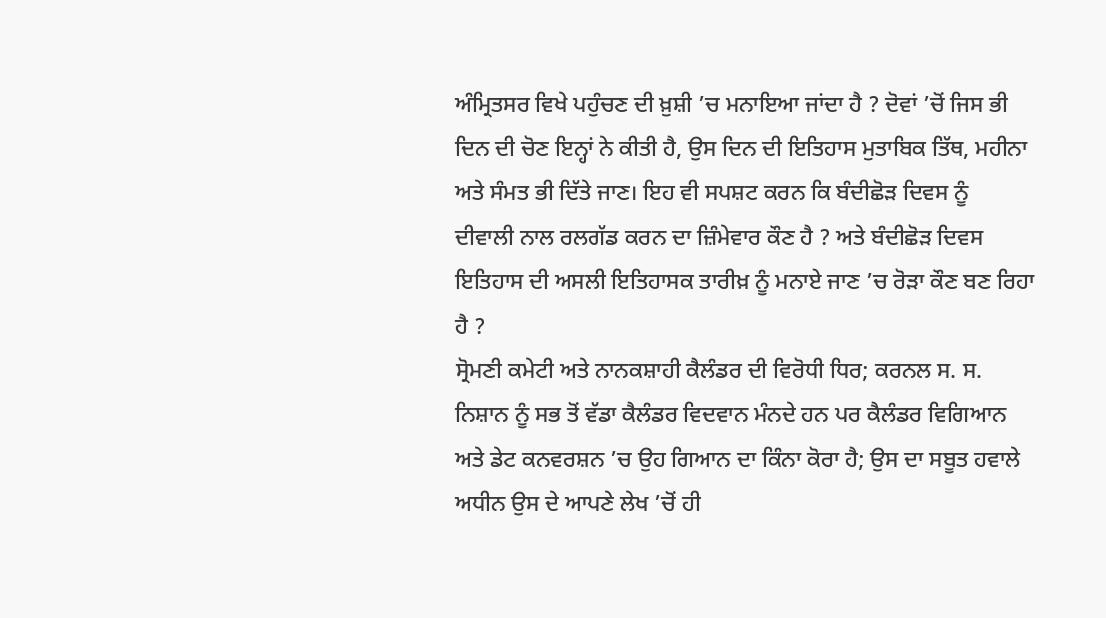ਅੰਮ੍ਰਿਤਸਰ ਵਿਖੇ ਪਹੁੰਚਣ ਦੀ ਖ਼ੁਸ਼ੀ ’ਚ ਮਨਾਇਆ ਜਾਂਦਾ ਹੈ ? ਦੋਵਾਂ ’ਚੋਂ ਜਿਸ ਭੀ ਦਿਨ ਦੀ ਚੋਣ ਇਨ੍ਹਾਂ ਨੇ ਕੀਤੀ ਹੈ, ਉਸ ਦਿਨ ਦੀ ਇਤਿਹਾਸ ਮੁਤਾਬਿਕ ਤਿੱਥ, ਮਹੀਨਾ ਅਤੇ ਸੰਮਤ ਭੀ ਦਿੱਤੇ ਜਾਣ। ਇਹ ਵੀ ਸਪਸ਼ਟ ਕਰਨ ਕਿ ਬੰਦੀਛੋੜ ਦਿਵਸ ਨੂੰ ਦੀਵਾਲੀ ਨਾਲ ਰਲਗੱਡ ਕਰਨ ਦਾ ਜ਼ਿੰਮੇਵਾਰ ਕੌਣ ਹੈ ? ਅਤੇ ਬੰਦੀਛੋੜ ਦਿਵਸ ਇਤਿਹਾਸ ਦੀ ਅਸਲੀ ਇਤਿਹਾਸਕ ਤਾਰੀਖ਼ ਨੂੰ ਮਨਾਏ ਜਾਣ ’ਚ ਰੋੜਾ ਕੌਣ ਬਣ ਰਿਹਾ ਹੈ ?
ਸ੍ਰੋਮਣੀ ਕਮੇਟੀ ਅਤੇ ਨਾਨਕਸ਼ਾਹੀ ਕੈਲੰਡਰ ਦੀ ਵਿਰੋਧੀ ਧਿਰ; ਕਰਨਲ ਸ. ਸ. ਨਿਸ਼ਾਨ ਨੂੰ ਸਭ ਤੋਂ ਵੱਡਾ ਕੈਲੰਡਰ ਵਿਦਵਾਨ ਮੰਨਦੇ ਹਨ ਪਰ ਕੈਲੰਡਰ ਵਿਗਿਆਨ ਅਤੇ ਡੇਟ ਕਨਵਰਸ਼ਨ ’ਚ ਉਹ ਗਿਆਨ ਦਾ ਕਿੰਨਾ ਕੋਰਾ ਹੈ; ਉਸ ਦਾ ਸਬੂਤ ਹਵਾਲੇ ਅਧੀਨ ਉਸ ਦੇ ਆਪਣੇ ਲੇਖ ’ਚੋਂ ਹੀ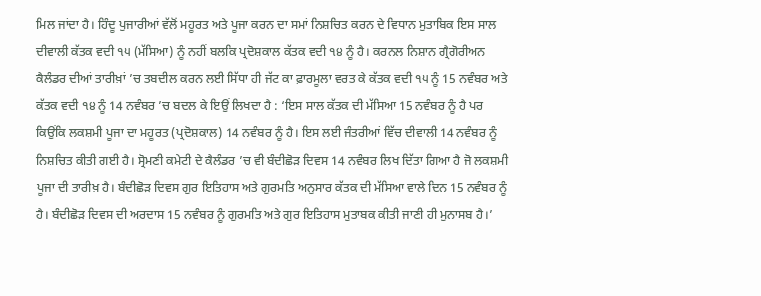ਮਿਲ ਜਾਂਦਾ ਹੈ। ਹਿੰਦੂ ਪੁਜਾਰੀਆਂ ਵੱਲੋਂ ਮਹੂਰਤ ਅਤੇ ਪੂਜਾ ਕਰਨ ਦਾ ਸਮਾਂ ਨਿਸ਼ਚਿਤ ਕਰਨ ਦੇ ਵਿਧਾਨ ਮੁਤਾਬਿਕ ਇਸ ਸਾਲ ਦੀਵਾਲੀ ਕੱਤਕ ਵਦੀ ੧੫ (ਮੱਸਿਆ) ਨੂੰ ਨਹੀਂ ਬਲਕਿ ਪ੍ਰਦੋਸ਼ਕਾਲ ਕੱਤਕ ਵਦੀ ੧੪ ਨੂੰ ਹੈ। ਕਰਨਲ ਨਿਸ਼ਾਨ ਗ੍ਰੈਗੋਰੀਅਨ ਕੈਲੰਡਰ ਦੀਆਂ ਤਾਰੀਖ਼ਾਂ ’ਚ ਤਬਦੀਲ ਕਰਨ ਲਈ ਸਿੱਧਾ ਹੀ ਜੱਟ ਕਾ ਫ਼ਾਰਮੂਲਾ ਵਰਤ ਕੇ ਕੱਤਕ ਵਦੀ ੧੫ ਨੂੰ 15 ਨਵੰਬਰ ਅਤੇ ਕੱਤਕ ਵਦੀ ੧੪ ਨੂੰ 14 ਨਵੰਬਰ ’ਚ ਬਦਲ ਕੇ ਇਉਂ ਲਿਖਦਾ ਹੈ : ‘ਇਸ ਸਾਲ ਕੱਤਕ ਦੀ ਮੱਸਿਆ 15 ਨਵੰਬਰ ਨੂੰ ਹੈ ਪਰ ਕਿਉਂਕਿ ਲਕਸ਼ਮੀ ਪੂਜਾ ਦਾ ਮਹੂਰਤ (ਪ੍ਰਦੋਸ਼ਕਾਲ) 14 ਨਵੰਬਰ ਨੂੰ ਹੈ। ਇਸ ਲਈ ਜੰਤਰੀਆਂ ਵਿੱਚ ਦੀਵਾਲੀ 14 ਨਵੰਬਰ ਨੂੰ ਨਿਸ਼ਚਿਤ ਕੀਤੀ ਗਈ ਹੈ। ਸ੍ਰੋਮਣੀ ਕਮੇਟੀ ਦੇ ਕੈਲੰਡਰ ’ਚ ਵੀ ਬੰਦੀਛੋੜ ਦਿਵਸ 14 ਨਵੰਬਰ ਲਿਖ ਦਿੱਤਾ ਗਿਆ ਹੈ ਜੋ ਲਕਸ਼ਮੀ ਪੂਜਾ ਦੀ ਤਾਰੀਖ਼ ਹੈ। ਬੰਦੀਛੋੜ ਦਿਵਸ ਗੁਰ ਇਤਿਹਾਸ ਅਤੇ ਗੁਰਮਤਿ ਅਨੁਸਾਰ ਕੱਤਕ ਦੀ ਮੱਸਿਆ ਵਾਲੇ ਦਿਨ 15 ਨਵੰਬਰ ਨੂੰ ਹੈ। ਬੰਦੀਛੋੜ ਦਿਵਸ ਦੀ ਅਰਦਾਸ 15 ਨਵੰਬਰ ਨੂੰ ਗੁਰਮਤਿ ਅਤੇ ਗੁਰ ਇਤਿਹਾਸ ਮੁਤਾਬਕ ਕੀਤੀ ਜਾਣੀ ਹੀ ਮੁਨਾਸਬ ਹੈ।’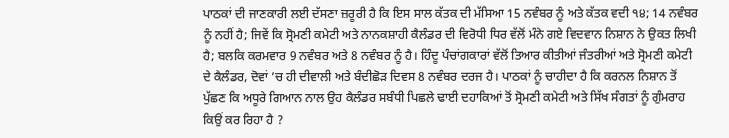ਪਾਠਕਾਂ ਦੀ ਜਾਣਕਾਰੀ ਲਈ ਦੱਸਣਾ ਜ਼ਰੂਰੀ ਹੈ ਕਿ ਇਸ ਸਾਲ ਕੱਤਕ ਦੀ ਮੱਸਿਆ 15 ਨਵੰਬਰ ਨੂੰ ਅਤੇ ਕੱਤਕ ਵਦੀ ੧੪; 14 ਨਵੰਬਰ ਨੂੰ ਨਹੀਂ ਹੈ; ਜਿਵੇਂ ਕਿ ਸ੍ਰੋਮਣੀ ਕਮੇਟੀ ਅਤੇ ਨਾਨਕਸ਼ਾਹੀ ਕੈਲੰਡਰ ਦੀ ਵਿਰੋਧੀ ਧਿਰ ਵੱਲੋਂ ਮੰਨੇ ਗਏ ਵਿਦਵਾਨ ਨਿਸ਼ਾਨ ਨੇ ਉਕਤ ਲਿਖੀ ਹੈ; ਬਲਕਿ ਕਰਮਵਾਰ 9 ਨਵੰਬਰ ਅਤੇ 8 ਨਵੰਬਰ ਨੂੰ ਹੈ। ਹਿੰਦੂ ਪੰਚਾਂਗਕਾਰਾਂ ਵੱਲੋਂ ਤਿਆਰ ਕੀਤੀਆਂ ਜੰਤਰੀਆਂ ਅਤੇ ਸ੍ਰੋਮਣੀ ਕਮੇਟੀ ਦੇ ਕੈਲੰਡਰ, ਦੋਵਾਂ ’ਚ ਹੀ ਦੀਵਾਲੀ ਅਤੇ ਬੰਦੀਛੋੜ ਦਿਵਸ 8 ਨਵੰਬਰ ਦਰਜ ਹੈ। ਪਾਠਕਾਂ ਨੂੰ ਚਾਹੀਦਾ ਹੈ ਕਿ ਕਰਨਲ ਨਿਸ਼ਾਨ ਤੋਂ ਪੁੱਛਣ ਕਿ ਅਧੂਰੇ ਗਿਆਨ ਨਾਲ ਉਹ ਕੈਲੰਡਰ ਸਬੰਧੀ ਪਿਛਲੇ ਢਾਈ ਦਹਾਕਿਆਂ ਤੋਂ ਸ੍ਰੋਮਣੀ ਕਮੇਟੀ ਅਤੇ ਸਿੱਖ ਸੰਗਤਾਂ ਨੂੰ ਗੁੰਮਰਾਹ ਕਿਉਂ ਕਰ ਰਿਹਾ ਹੈ ?